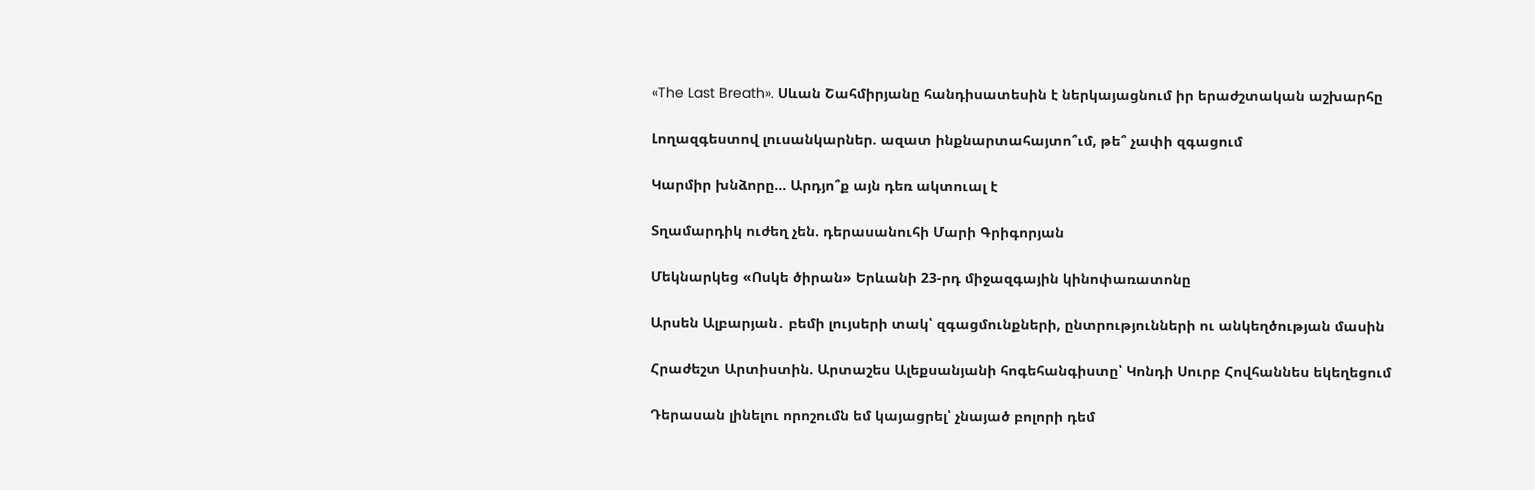«The Last Breath». Սևան Շահմիրյանը հանդիսատեսին է ներկայացնում իր երաժշտական աշխարհը

Լողազգեստով լուսանկարներ. ազատ ինքնարտահայտո՞ւմ, թե՞ չափի զգացում

Կարմիր խնձորը… Արդյո՞ք այն դեռ ակտուալ է

Տղամարդիկ ուժեղ չեն. դերասանուհի Մարի Գրիգորյան

Մեկնարկեց «Ոսկե ծիրան» Երևանի 23-րդ միջազգային կինոփառատոնը

Արսեն Ալբարյան․ բեմի լույսերի տակ՝ զգացմունքների, ընտրությունների ու անկեղծության մասին

Հրաժեշտ Արտիստին. Արտաշես Ալեքսանյանի հոգեհանգիստը՝ Կոնդի Սուրբ Հովհաննես եկեղեցում

Դերասան լինելու որոշումն եմ կայացրել՝ չնայած բոլորի դեմ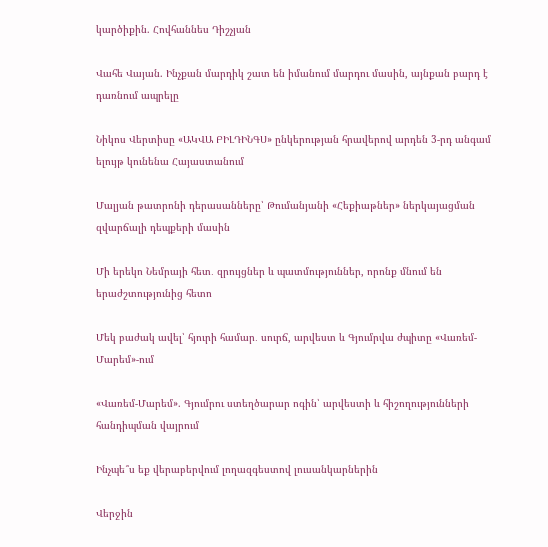կարծիքին. Հովհաննես Դիշչյան

Վահե Վայան. Ինչքան մարդիկ շատ են իմանում մարդու մասին, այնքան բարդ է դառնում ապրելը

Նիկոս Վերտիսը «ԱԿՎԱ ԲԻԼԴԻՆԳՍ» ընկերության հրավերով արդեն 3-րդ անգամ ելույթ կունենա Հայաստանում

Մալյան թատրոնի դերասանները՝ Թումանյանի «Հեքիաթներ» ներկայացման զվարճալի դեպքերի մասին

Մի երեկո Նեմրայի հետ․ զրույցներ և պատմություններ, որոնք մնում են երաժշտությունից հետո

Մեկ բաժակ ավել՝ հյուրի համար․ սուրճ, արվեստ և Գյումրվա ժպիտը «Վառեմ-Մարեմ»-ում

«Վառեմ-Մարեմ». Գյումրու ստեղծարար ոգին՝ արվեստի և հիշողությունների հանդիպման վայրում

Ինչպե՞ս եք վերաբերվում լողազգեստով լուսանկարներին

Վերջին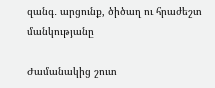զանգ․ արցունք, ծիծաղ ու հրաժեշտ մանկությանը

Ժամանակից շուտ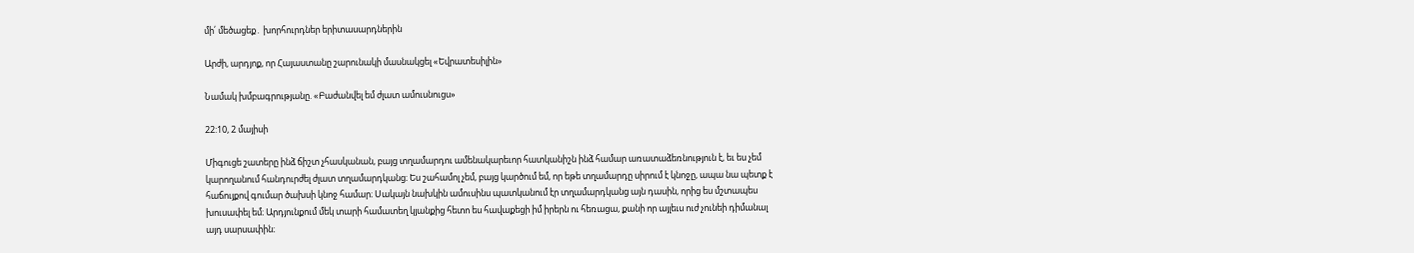մի՛ մեծացեք․ խորհուրդներ երիտասարդներին

Արժի, արդյոք, որ Հայաստանը շարունակի մասնակցել «Եվրատեսիլին»

Նամակ խմբագրությանը. «Բաժանվել եմ ժլատ ամուսնուցս»

22:10, 2 մայիսի

Միգուցե շատերը ինձ ճիշտ չհասկանան, բայց տղամարդու ամենակարեւոր հատկանիշն ինձ համար առատաձեռնություն է, եւ ես չեմ կարողանում հանդուրժել ժլատ տղամարդկանց։ Ես շահամոլ չեմ, բայց կարծում եմ, որ եթե տղամարդը սիրում է կնոջը, ապա նա պետք է հաճույքով գումար ծախսի կնոջ համար։ Սակայն նախկին ամուսինս պատկանում էր տղամարդկանց այն դասին, որից ես մշտապես խուսափել եմ։ Արդյունքում մեկ տարի համատեղ կյանքից հետո ես հավաքեցի իմ իրերն ու հեռացա, քանի որ այլեւս ուժ չունեի դիմանալ այդ սարսափին։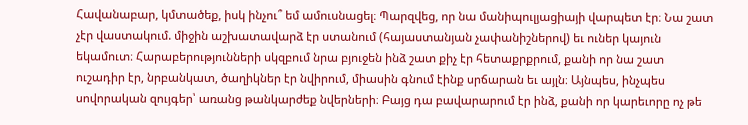Հավանաբար, կմտածեք, իսկ ինչու՞ եմ ամուսնացել։ Պարզվեց, որ նա մանիպուլյացիայի վարպետ էր։ Նա շատ չէր վաստակում. միջին աշխատավարձ էր ստանում (հայաստանյան չափանիշներով) եւ ուներ կայուն եկամուտ։ Հարաբերությունների սկզբում նրա բյուջեն ինձ շատ քիչ էր հետաքրքրում, քանի որ նա շատ ուշադիր էր, նրբանկատ, ծաղիկներ էր նվիրում, միասին գնում էինք սրճարան եւ այլն։ Այնպես, ինչպես սովորական զույգեր՝ առանց թանկարժեք նվերների։ Բայց դա բավարարում էր ինձ, քանի որ կարեւորը ոչ թե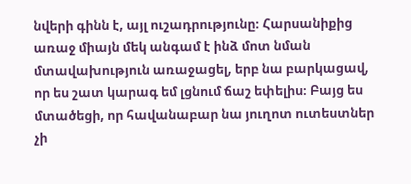նվերի գինն է, այլ ուշադրությունը։ Հարսանիքից առաջ միայն մեկ անգամ է ինձ մոտ նման մտավախություն առաջացել, երբ նա բարկացավ, որ ես շատ կարագ եմ լցնում ճաշ եփելիս։ Բայց ես մտածեցի, որ հավանաբար նա յուղոտ ուտեստներ չի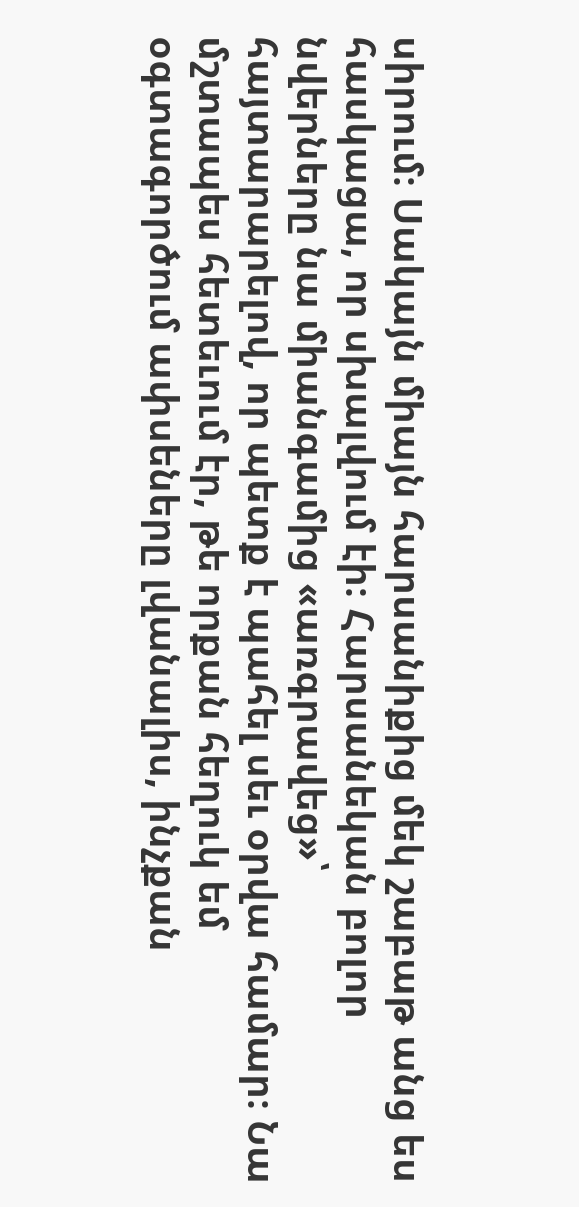սիրում։ Սակայն միայն հարսանիքից մեկ շաբաթ անց ես հասկացա, որ սխալվում էի։ Հարսանեկան բոլոր նվերները նա միանգամից «առգրավեց»՝ հայտարարելով, որ պետք է պահել սեւ օրվա համար։ Նա մշտապես հետեւում էր, թե որքան հեղուկ եմ օգտագործում ափսեները լվանալիս, ինչքան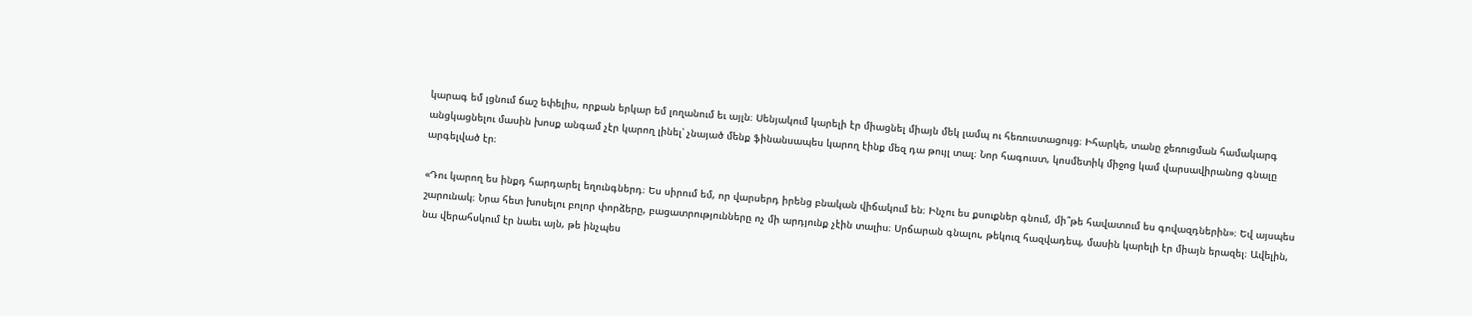կարագ եմ լցնում ճաշ եփելիս, որքան երկար եմ լողանում եւ այլն։ Սենյակում կարելի էր միացնել միայն մեկ լամպ ու հեռուստացույց։ Իհարկե, տանը ջեռուցման համակարգ անցկացնելու մասին խոսք անգամ չէր կարող լինել՝ չնայած մենք ֆինանսապես կարող էինք մեզ դա թույլ տալ։ Նոր հագուստ, կոսմետիկ միջոց կամ վարսավիրանոց գնալը արգելված էր։

«Դու կարող ես ինքդ հարդարել եղունգներդ։ Ես սիրում եմ, որ վարսերդ իրենց բնական վիճակում են։ Ինչու ես քսուքներ գնում, մի՞թե հավատում ես գովազդներին»։ Եվ այսպես շարունակ։ Նրա հետ խոսելու բոլոր փորձերը, բացատրությունները ոչ մի արդյունք չէին տալիս։ Սրճարան գնալու, թեկուզ հազվադեպ, մասին կարելի էր միայն երազել։ Ավելին, նա վերահսկում էր նաեւ այն, թե ինչպես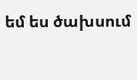եմ ես ծախսում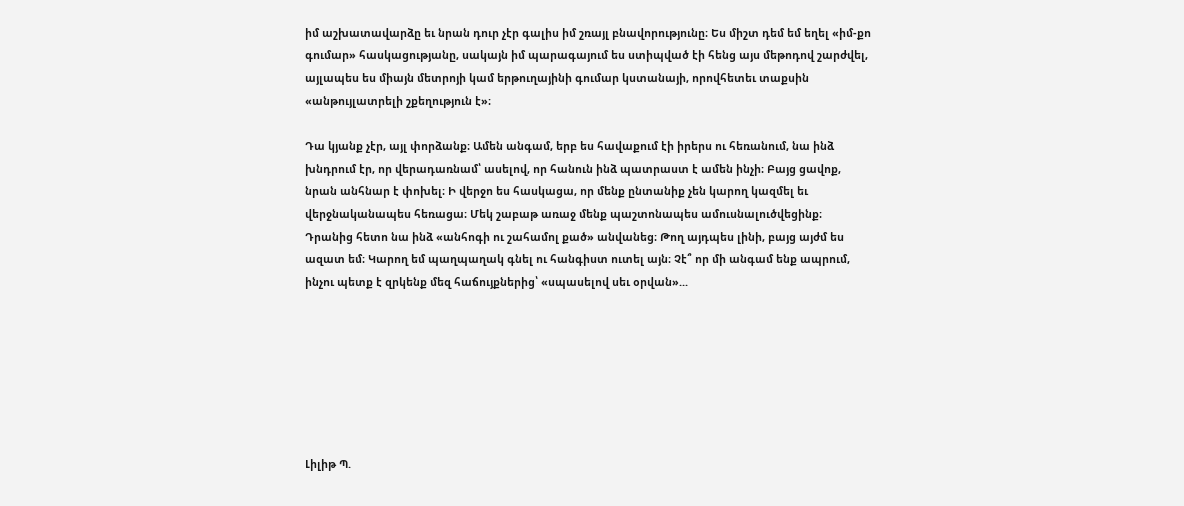իմ աշխատավարձը եւ նրան դուր չէր գալիս իմ շռայլ բնավորությունը։ Ես միշտ դեմ եմ եղել «իմ-քո գումար» հասկացությանը, սակայն իմ պարագայում ես ստիպված էի հենց այս մեթոդով շարժվել, այլապես ես միայն մետրոյի կամ երթուղայինի գումար կստանայի, որովհետեւ տաքսին «անթույլատրելի շքեղություն է»։

Դա կյանք չէր, այլ փորձանք։ Ամեն անգամ, երբ ես հավաքում էի իրերս ու հեռանում, նա ինձ խնդրում էր, որ վերադառնամ՝ ասելով, որ հանուն ինձ պատրաստ է ամեն ինչի։ Բայց ցավոք, նրան անհնար է փոխել։ Ի վերջո ես հասկացա, որ մենք ընտանիք չեն կարող կազմել եւ վերջնականապես հեռացա։ Մեկ շաբաթ առաջ մենք պաշտոնապես ամուսնալուծվեցինք։ Դրանից հետո նա ինձ «անհոգի ու շահամոլ քած» անվանեց։ Թող այդպես լինի, բայց այժմ ես ազատ եմ։ Կարող եմ պաղպաղակ գնել ու հանգիստ ուտել այն։ Չէ՞ որ մի անգամ ենք ապրում, ինչու պետք է զրկենք մեզ հաճույքներից՝ «սպասելով սեւ օրվան»...







Լիլիթ Պ.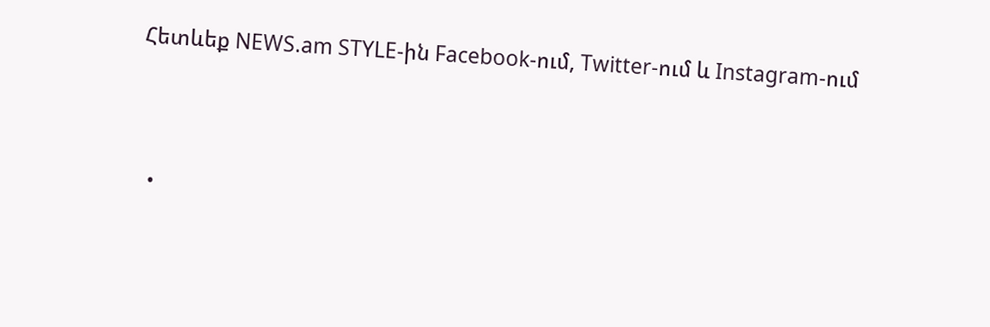Հետևեք NEWS.am STYLE-ին Facebook-ում, Twitter-ում և Instagram-ում





  •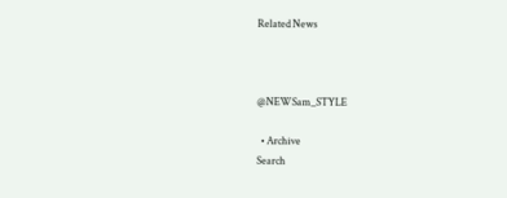Related News



@NEWSam_STYLE

  • Archive
Search